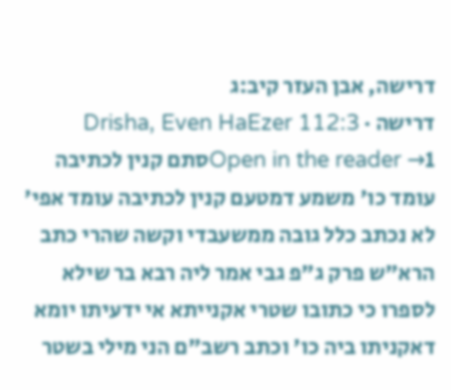דרישה, אבן העזר קיב:ג
דרישה · Drisha, Even HaEzer 112:3
Open in the reader →1סתם קנין לכתיבה עומד כו' משמע דמטעם קנין לכתיבה עומד אפי' לא נכתב כלל גובה ממשעבדי וקשה שהרי כתב הרא"ש פרק ג"פ גבי אמר ליה רבא בר שילא לספרו כי כתובו שטרי אקנייתא אי ידעיתו יומא דאקניתו ביה כו' וכתב רשב"ם הני מילי בשטר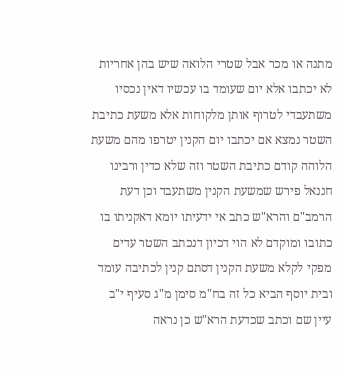מתנה או מכר אבל שטרי הלואה שיש בהן אחריות לא יכתבו אלא יום שעומד בו עכשיו דאין נכסיו משתעבדי לטרוף אותן מלקוחות אלא משעת כתיבת השטר נמצא אם יכתבו יום הקנין יטרפו מהם משעת הלוהה קודם כתיבת השטר וזה שלא כדין ורבינו חננאל פירש שמשעת הקנין משתעבד וכן דעת הרמב"ם והרא"ש כתב אי ידעיתו יומא דאקניתו בו כתובו ומוקדם לא הוי דכיון דנכתב השטר עדים מפקי לקלא משעת הקנין דסתם קנין לכתיבה עומד ובית יוסף הביא כל זה בח"מ סימן מ"ג סעיף י"ב עיין שם וכתב שכדעת הרא"ש כן נראה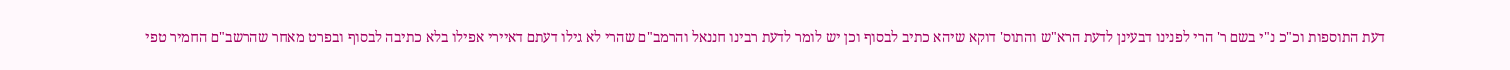דעת התוספות וכ"כ נ"י בשם ר' הרי לפנינו דבעינן לדעת הרא"ש והתוס' דוקא שיהא כתיב לבסוף וכן יש לומר לדעת רבינו חננאל והרמב"ם שהרי לא גילו דעתם דאיירי אפילו בלא כתיבה לבסוף ובפרט מאחר שהרשב"ם החמיר טפי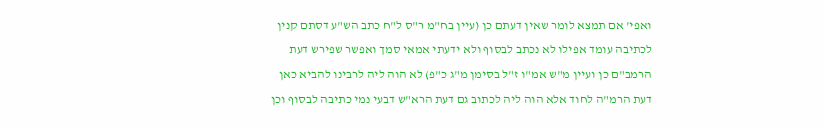ואפי' אם תמצא לומר שאין דעתם כן (עיין בח"מ ר"ס ל"ח כתב הש"ע דסתם קנין לכתיבה עומד אפילו לא נכתב לבסוף ולא ידעתי אמאי סמך ואפשר שפירש דעת הרמב"ם כן ועיין מ"ש אמ"ו ז"ל בסימן מ"ג כ"פ) לא הוה ליה לרבינו להביא כאן דעת הרמ"ה לחוד אלא הוה ליה לכתוב גם דעת הרא"ש דבעי נמי כתיבה לבסוף וכן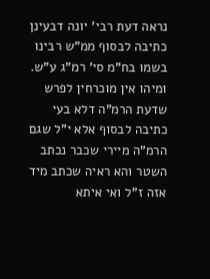נראה דעת רבי' יונה דבעינן כתיבה לבסוף ממ"ש רבינו בשמו בח"מ סי' רמ"ג ע"ש. ומיהו אין מוכרחין לפרש שדעת הרמ"ה דלא בעי כתיבה לבסוף אלא י"ל שגם הרמ"ה מיירי שכבר נכתב השטר והא ראיה שכתב מיד אזה ז"ל ואי איתא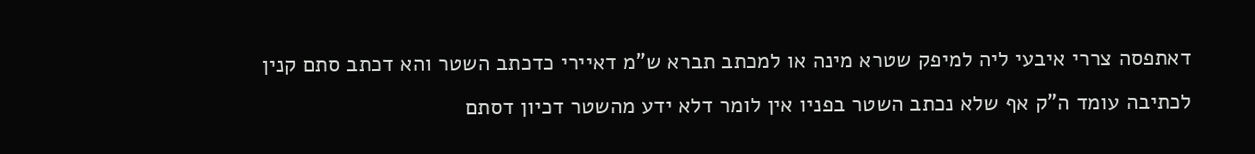דאתפסה צררי איבעי ליה למיפק שטרא מינה או למכתב תברא ש"מ דאיירי כדכתב השטר והא דכתב סתם קנין לכתיבה עומד ה"ק אף שלא נכתב השטר בפניו אין לומר דלא ידע מהשטר דכיון דסתם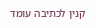קנין לכתיבה עומד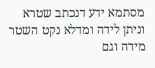מסתמא ידע דנכתב שטרא וניתן לידה ומדלא נקט השטר מידה וגם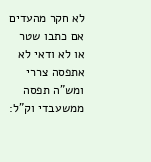לא חקר מהעדים אם כתבו שטר או לא ודאי לא אתפסה צררי ומש"ה תפסה ממשעבדי וק"ל: